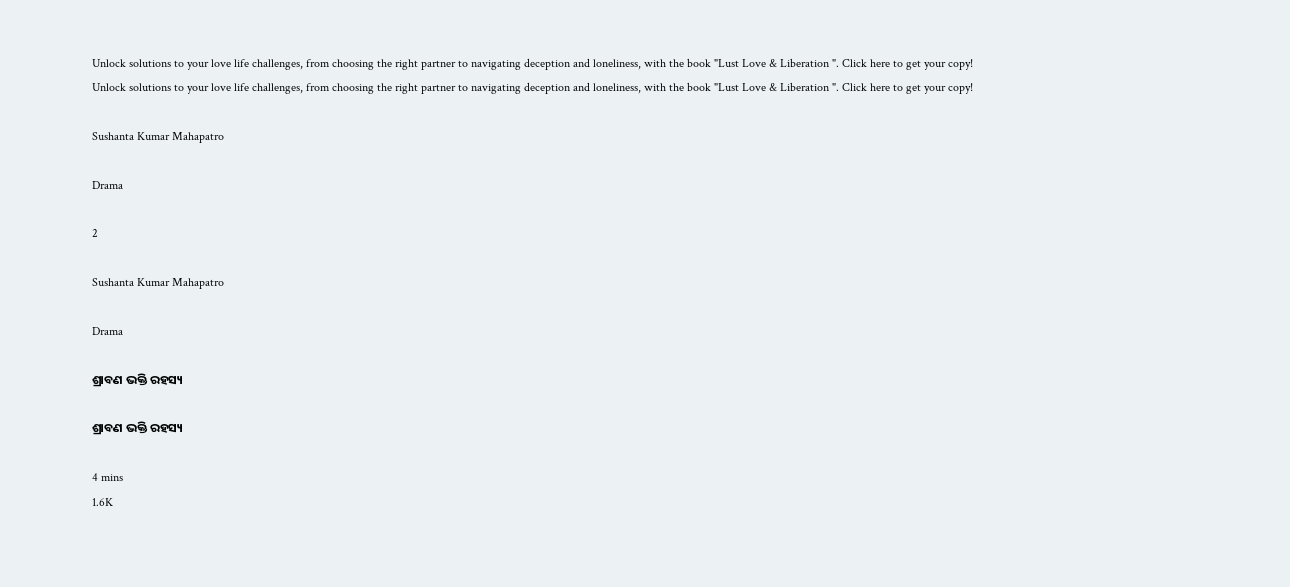Unlock solutions to your love life challenges, from choosing the right partner to navigating deception and loneliness, with the book "Lust Love & Liberation ". Click here to get your copy!
Unlock solutions to your love life challenges, from choosing the right partner to navigating deception and loneliness, with the book "Lust Love & Liberation ". Click here to get your copy!

Sushanta Kumar Mahapatro

Drama

2

Sushanta Kumar Mahapatro

Drama

ଶ୍ରାବଣ ଭକ୍ତି ରହସ୍ୟ

ଶ୍ରାବଣ ଭକ୍ତି ରହସ୍ୟ

4 mins
1.6K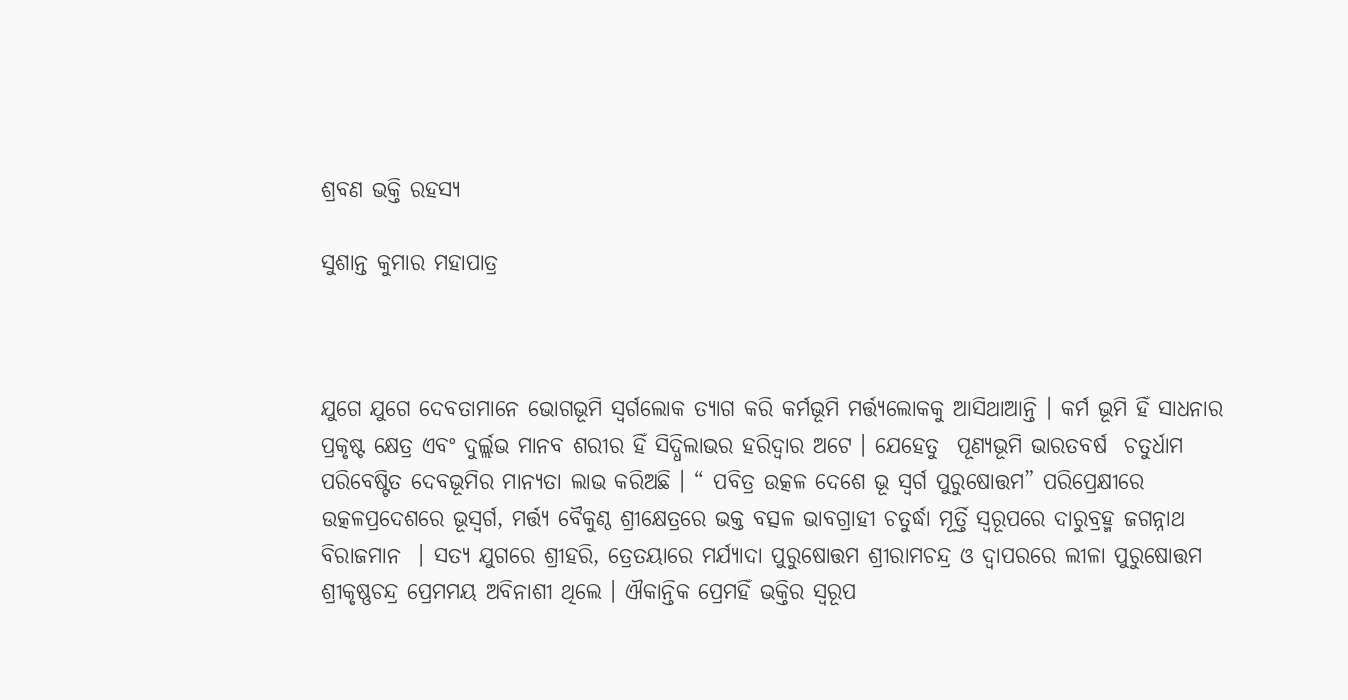ଶ୍ରବଣ ଭକ୍ତି ରହସ୍ୟ

ସୁଶାନ୍ତ କୁମାର ମହାପାତ୍ର



ଯୁଗେ ଯୁଗେ ଦେବତାମାନେ ଭୋଗଭୂମି ସ୍ୱର୍ଗଲୋକ ତ୍ୟାଗ କରି କର୍ମଭୂମି ମର୍ତ୍ତ୍ୟଲୋକକୁ ଆସିଥାଆନ୍ତି । କର୍ମ ଭୂମି ହିଁ ସାଧନାର ପ୍ରକୃଷ୍ଟ କ୍ଷେତ୍ର ଏବଂ ଦୁର୍ଲ୍ଲଭ ମାନବ ଶରୀର ହିଁ ସିଦ୍ଧିଲାଭର ହରିଦ୍ୱାର ଅଟେ । ଯେହେତୁ  ପୂଣ୍ୟଭୂମି ଭାରତବର୍ଷ  ଚତୁର୍ଧାମ ପରିବେଷ୍ଟିତ ଦେବଭୂମିର ମାନ୍ୟତା ଲାଭ କରିଅଛି । “ ପବିତ୍ର ଉତ୍କଳ ଦେଶେ ଭୂ ସ୍ୱର୍ଗ ପୁରୁଷୋତ୍ତମ” ପରିପ୍ରେକ୍ଷୀରେ ଉତ୍କଳପ୍ରଦେଶରେ ଭୂସ୍ୱର୍ଗ, ମର୍ତ୍ତ୍ୟ ବୈକୁଣ୍ଠ ଶ୍ରୀକ୍ଷେତ୍ରରେ ଭକ୍ତ ବତ୍ସଳ ଭାବଗ୍ରାହୀ ଚତୁର୍ଦ୍ଧା ମୂର୍ତ୍ତି ସ୍ୱରୂପରେ ଦାରୁବ୍ରହ୍ମ ଜଗନ୍ନାଥ ବିରାଜମାନ  । ସତ୍ୟ ଯୁଗରେ ଶ୍ରୀହରି, ତ୍ରେତୟାରେ ମର୍ଯ୍ୟାଦା ପୁରୁଷୋତ୍ତମ ଶ୍ରୀରାମଚନ୍ଦ୍ର ଓ ଦ୍ୱାପରରେ ଲୀଳା ପୁରୁଷୋତ୍ତମ ଶ୍ରୀକୃଷ୍ଣଚନ୍ଦ୍ର ପ୍ରେମମୟ ଅବିନାଶୀ ଥିଲେ । ଐକାନ୍ତିକ ପ୍ରେମହିଁ ଭକ୍ତିର ସ୍ୱରୂପ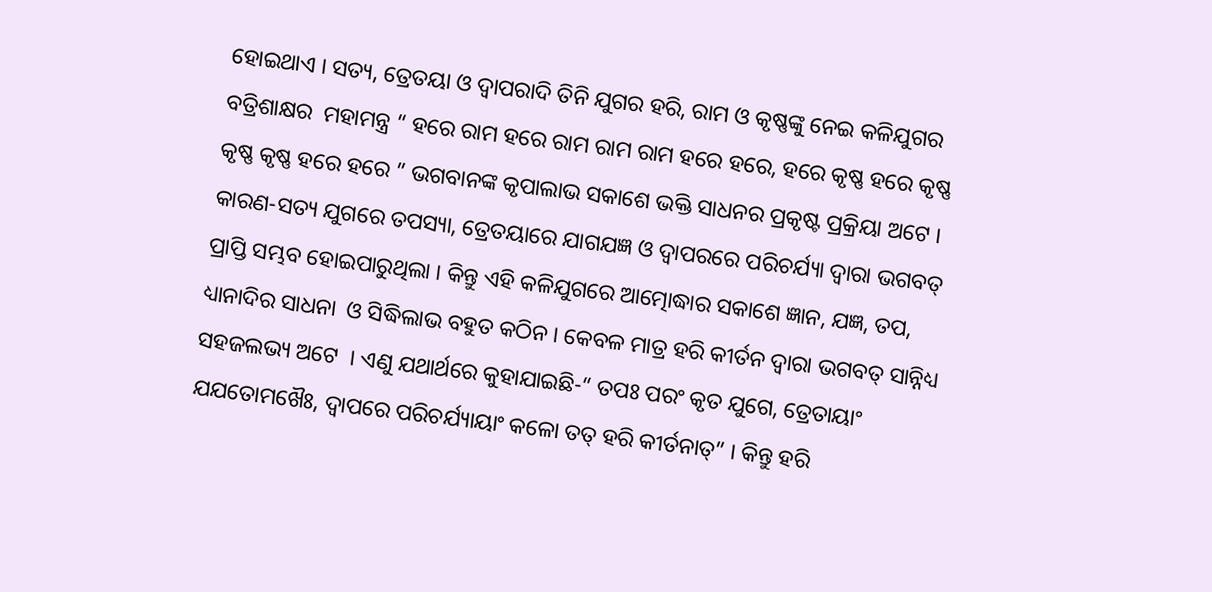ହୋଇଥାଏ । ସତ୍ୟ, ତ୍ରେତୟା ଓ ଦ୍ୱାପରାଦି ତିନି ଯୁଗର ହରି, ରାମ ଓ କୃଷ୍ଣଙ୍କୁ ନେଇ କଳିଯୁଗର ବତ୍ରିଶାକ୍ଷର  ମହାମନ୍ତ୍ର “ ହରେ ରାମ ହରେ ରାମ ରାମ ରାମ ହରେ ହରେ, ହରେ କୃଷ୍ଣ ହରେ କୃଷ୍ଣ କୃଷ୍ଣ କୃଷ୍ଣ ହରେ ହରେ ” ଭଗବାନଙ୍କ କୃପାଲାଭ ସକାଶେ ଭକ୍ତି ସାଧନର ପ୍ରକୃଷ୍ଟ ପ୍ରକ୍ରିୟା ଅଟେ । କାରଣ-ସତ୍ୟ ଯୁଗରେ ତପସ୍ୟା, ତ୍ରେତୟାରେ ଯାଗଯଜ୍ଞ ଓ ଦ୍ୱାପରରେ ପରିଚର୍ଯ୍ୟା ଦ୍ୱାରା ଭଗବତ୍ ପ୍ରାପ୍ତି ସମ୍ଭବ ହୋଇପାରୁଥିଲା । କିନ୍ତୁ ଏହି କଳିଯୁଗରେ ଆତ୍ମୋଦ୍ଧାର ସକାଶେ ଜ୍ଞାନ, ଯଜ୍ଞ, ତପ, ଧ୍ୟାନାଦିର ସାଧନା  ଓ ସିଦ୍ଧିଲାଭ ବହୁତ କଠିନ । କେବଳ ମାତ୍ର ହରି କୀର୍ତନ ଦ୍ୱାରା ଭଗବତ୍ ସାନ୍ନିଧ୍ୟ ସହଜଲଭ୍ୟ ଅଟେ  । ଏଣୁ ଯଥାର୍ଥରେ କୁହାଯାଇଛି-“ ତପଃ ପରଂ କୃତ ଯୁଗେ, ତ୍ରେତାୟାଂ ଯଯତୋମଖୈଃ, ଦ୍ୱାପରେ ପରିଚର୍ଯ୍ୟାୟାଂ କଳୋ ତତ୍ ହରି କୀର୍ତନାତ୍” । କିନ୍ତୁ ହରି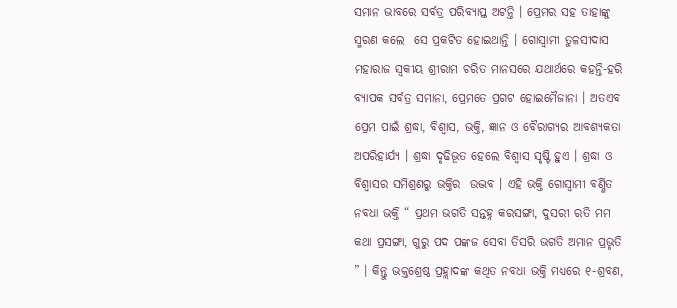ସମାନ ଭାବରେ ସର୍ବତ୍ର ପରିବ୍ୟାପ୍ତ ଅଟନ୍ତି । ପ୍ରେମର ସହ ତାହାଙ୍କୁ ସ୍ମରଣ କଲେ  ସେ ପ୍ରକଟିତ ହୋଇଥାନ୍ତି । ଗୋସ୍ୱାମୀ ତୁଳସୀଦାସ ମହାରାଜ ସ୍ୱକୀୟ ଶ୍ରୀରାମ ଚରିତ ମାନସରେ ଯଥାର୍ଥରେ କହନ୍ତି-ହରି ବ୍ୟାପକ ସର୍ବତ୍ର ସମାନା, ପ୍ରେମତେ ପ୍ରଗଟ ହୋଇମୈଜାନା । ଅତଏବ ପ୍ରେମ ପାଇଁ ଶ୍ରଦ୍ଧା, ବିଶ୍ୱାସ, ଭକ୍ତି, ଜ୍ଞାନ ଓ ବୈରାଗ୍ୟର ଆବଶ୍ୟକତା ଅପରିହାର୍ଯ୍ୟ । ଶ୍ରଦ୍ଧା ଦୃଢିଭୂତ ହେଲେ ବିଶ୍ୱାସ ସୃଷ୍ଟି ହୁଏ । ଶ୍ରଦ୍ଧା ଓ ବିଶ୍ୱାସର ସମିଶ୍ରଣରୁ ଭକ୍ତିର  ଉଦ୍ଭବ । ଏହି ଭକ୍ତି ଗୋସ୍ୱାମୀ ବର୍ଣ୍ଣିତ ନବଧା ଭକ୍ତି “ ପ୍ରଥମ ଭଗତି ସନ୍ତହ୍ନ କରସଙ୍ଗା, ଦୁସରୀ ରତି ମମ କଥା ପ୍ରସଙ୍ଗା, ଗୁରୁ ପଦ ପଙ୍କଜ ସେବା ତିସରି ଭଗତି ଅମାନ ପ୍ରଭୃତି ” । କିନ୍ତୁ ଭକ୍ତଶ୍ରେଷ୍ଠ ପ୍ରହ୍ଲାଦଙ୍କ କଥିତ ନବଧା ଭକ୍ତି ମଧ୍ୟରେ ୧-ଶ୍ରବଣ,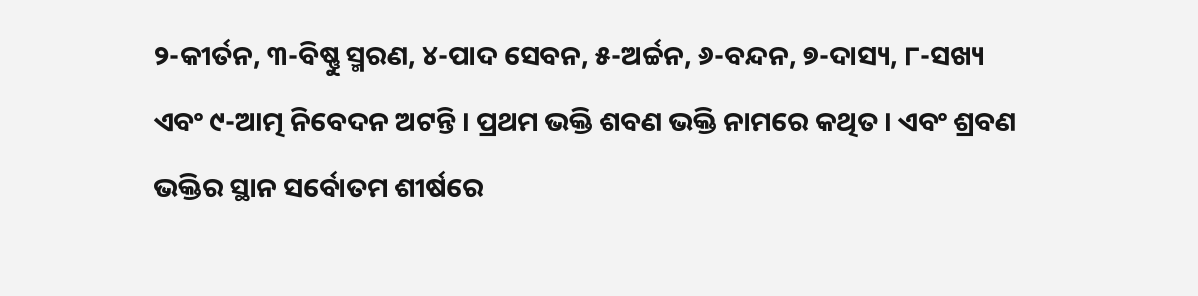୨-କୀର୍ତନ, ୩-ବିଷ୍ଣୁ ସ୍ମରଣ, ୪-ପାଦ ସେବନ, ୫-ଅର୍ଚ୍ଚନ, ୬-ବନ୍ଦନ, ୭-ଦାସ୍ୟ, ୮-ସଖ୍ୟ ଏବଂ ୯-ଆତ୍ମ ନିବେଦନ ଅଟନ୍ତି । ପ୍ରଥମ ଭକ୍ତି ଶବଣ ଭକ୍ତି ନାମରେ କଥିତ । ଏବଂ ଶ୍ରବଣ ଭକ୍ତିର ସ୍ଥାନ ସର୍ବୋତମ ଶୀର୍ଷରେ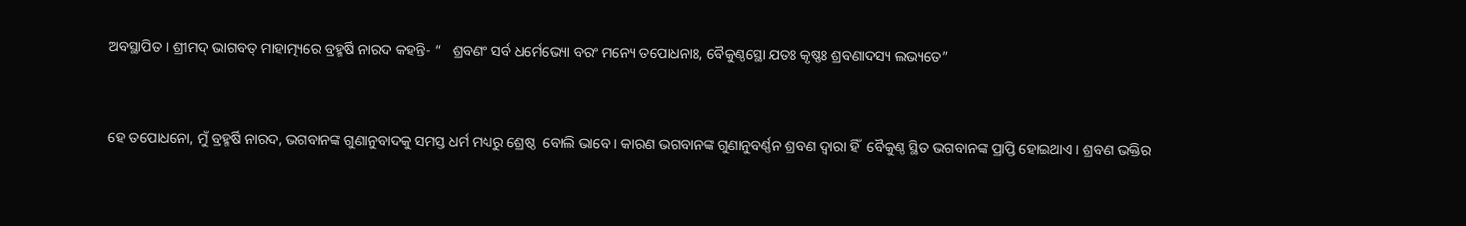ଅବସ୍ଥାପିତ । ଶ୍ରୀମଦ୍ ଭାଗବତ୍ ମାହାତ୍ମ୍ୟରେ ବ୍ରହ୍ମର୍ଷି ନାରଦ କହନ୍ତି- “   ଶ୍ରବଣଂ ସର୍ବ ଧର୍ମେଭ୍ୟୋ ବରଂ ମନ୍ୟେ ତପୋଧନାଃ, ବୈକୁଣ୍ଠସ୍ଥୋ ଯତଃ କୃଷ୍ଣଃ ଶ୍ରବଣାଦସ୍ୟ ଲଭ୍ୟତେ”



ହେ ତପୋଧନୋ, ମୁଁ ବ୍ରହ୍ମର୍ଷି ନାରଦ, ଭଗବାନଙ୍କ ଗୁଣାନୁବାଦକୁ ସମସ୍ତ ଧର୍ମ ମଧ୍ୟରୁ ଶ୍ରେଷ୍ଠ  ବୋଲି ଭାବେ । କାରଣ ଭଗବାନଙ୍କ ଗୁଣାନୁବର୍ଣ୍ଣନ ଶ୍ରବଣ ଦ୍ୱାରା ହିଁ  ବୈକୁଣ୍ଠ ସ୍ଥିତ ଭଗବାନଙ୍କ ପ୍ରାପ୍ତି ହୋଇଥାଏ । ଶ୍ରବଣ ଭକ୍ତିର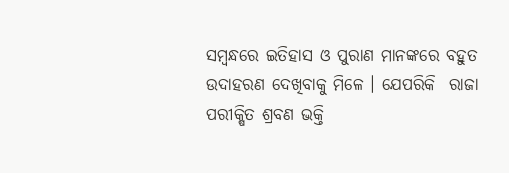ସମ୍ବନ୍ଧରେ ଇତିହାସ ଓ ପୁରାଣ ମାନଙ୍କରେ ବହୁତ ଉଦାହରଣ ଦେଖିବାକୁ ମିଳେ । ଯେପରିକି  ରାଜା ପରୀକ୍ଷିତ ଶ୍ରବଣ ଭକ୍ତି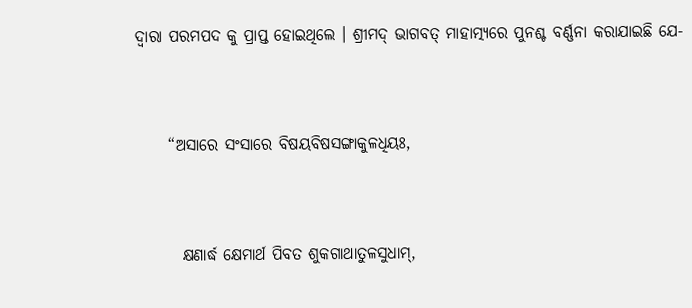ଦ୍ୱାରା ପରମପଦ କୁ ପ୍ରାପ୍ତ ହୋଇଥିଲେ । ଶ୍ରୀମଦ୍ ଭାଗବତ୍ ମାହାତ୍ମ୍ୟରେ ପୁନଶ୍ଚ ବର୍ଣ୍ଣନା କରାଯାଇଛି ଯେ-



     “ଅସାରେ ସଂସାରେ ବିଷୟବିଷସଙ୍ଗାକୁଳଧିୟଃ,



       କ୍ଷଣାର୍ଦ୍ଧ କ୍ଷେମାର୍ଥ ପିବତ ଶୁକଗାଥାତୁଳସୁଧାମ୍,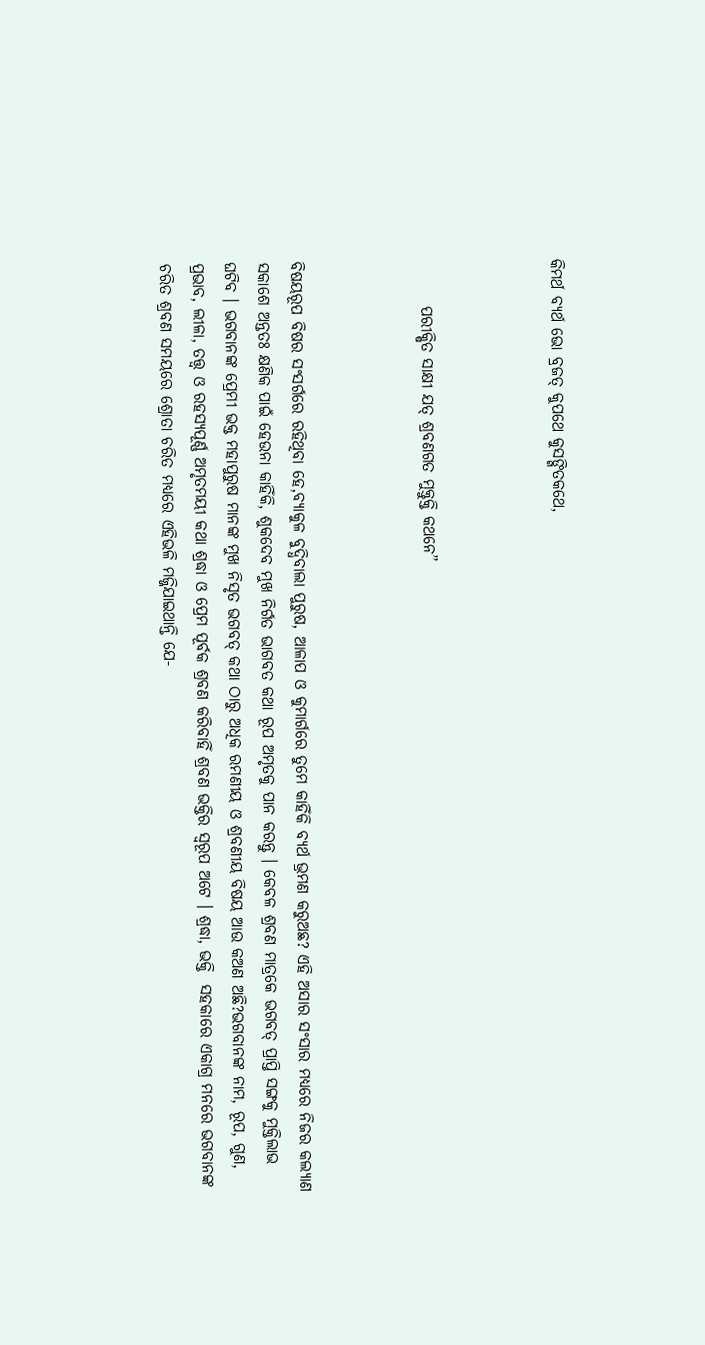କିମର୍ଥ ବ୍ୟର୍ଥ ଭୋ ବ୍ରଜତ୍ କୁପଥେ କୁସଙ୍ଗିତକଥେ,



       ପରୀକ୍ଷିତ ସାକ୍ଷୀ ଯତ୍ ଶ୍ରବଣଗତ ମୁକ୍ତୁକ୍ତି କଥନେ”



ବିଷୟରୂପ ବିଷର ସଂସର୍ଗରେ ରହିଥିବା ହେ,ବ୍ୟାକୁଳ ବୁଦ୍ଧିବାଲା ପୁରୁଷ, ଆଳାପ ଓ କୁମାର୍ଗରେ ତୁମେ କାହିଁକି ବ୍ୟର୍ଥ ଭ୍ରମଣ କରୁଅଛ? ଏହି ଅସାର ସଂସାର ମଧ୍ୟରେ ନିଜର କଲ୍ୟାଣ ସକାଶେ ଅନ୍ତତଃ କ୍ଷଣିକ ପାଇଁ ହେଉନା କାହିଁକି, ଶୁକଦେବ ମୁଖ ନିର୍ଗତ ଭାଗବତ କଥା ରୂପ ଅମୃତକୁ ପାନ କରନ୍ତୁ । କେବଳ ଶ୍ରବଣ ମାତ୍ରକେ ଭଗବତ୍ ପ୍ରାପ୍ତି ସଙ୍ଗକୁ ମୁକ୍ତିଲାଭ ଘଟିବ । ଭଗବାନଙ୍କ ପ୍ରେମୀ ଭକ୍ତ ମହାପୁରୁଷ ମାନଙ୍କ ମୁଖ ନିସୃତ ଭଗବତ୍ କଥା ଠାରୁ ଅଧିକ ରମଣୀୟ ଓ ଶ୍ରବଣୀୟ ବିଷୟ ଆଉ କଅଣ ଅଛି?ଭଗବାନଙ୍କ ନାମ, ରୂପ, ଗୁଣ, ପ୍ରଭାବ, ଲୀଳା, ତତ୍ତ୍ୱ ଓ ରହସ୍ୟପୂର୍ଣ୍ଣ ଅମୃତମୟୀ କଥା ଶ୍ରଦ୍ଧା ଓ ପ୍ରେମ ପୂର୍ବକ ଶ୍ରବଣ କରିବାହିଁ ଶ୍ରବଣ ଭକ୍ତିର ସ୍ୱରୂପ ଅଟେ । ଶ୍ରଦ୍ଧା, ଭକ୍ତି  ସହକାରେ ଏକାଗ୍ର ମନରେ ଭଗବାନଙ୍କ ଚରିତ ଶ୍ରବଣ ସମୟରେ ଶ୍ରୋତା ଚରିତ ମଧ୍ୟରେ ଏହିଭଳି ମଜ୍ଜିଯାଇଥାନ୍ତି ଯେ-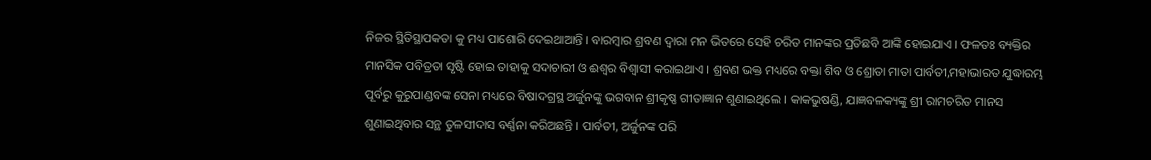ନିଜର ସ୍ଥିତିସ୍ଥାପକତା କୁ ମଧ୍ୟ ପାଶୋରି ଦେଇଥାଆନ୍ତି । ବାରମ୍ବାର ଶ୍ରବଣ ଦ୍ୱାରା ମନ ଭିତରେ ସେହି ଚରିତ ମାନଙ୍କର ପ୍ରତିଛବି ଆଙ୍କି ହୋଇଯାଏ । ଫଳତଃ ବ୍ୟକ୍ତିର ମାନସିକ ପବିତ୍ରତା ସୃଷ୍ଟି ହୋଇ ତାହାକୁ ସଦାଚାରୀ ଓ ଈଶ୍ୱର ବିଶ୍ୱାସୀ କରାଇଥାଏ । ଶ୍ରବଣ ଭକ୍ତ ମଧ୍ୟରେ ବକ୍ତା ଶିବ ଓ ଶ୍ରୋତା ମାତା ପାର୍ବତୀ,ମହାଭାରତ ଯୁଦ୍ଧାରମ୍ଭ ପୂର୍ବରୁ କୁରୁପାଣ୍ଡବଙ୍କ ସେନା ମଧ୍ୟରେ ବିଷାଦଗ୍ରସ୍ଥ ଅର୍ଜୁନଙ୍କୁ ଭଗବାନ ଶ୍ରୀକୃଷ୍ଣ ଗୀତାଜ୍ଞାନ ଶୁଣାଇଥିଲେ । କାକଭୁଷଣ୍ଡି, ଯାଜ୍ଞବଳକ୍ୟଙ୍କୁ ଶ୍ରୀ ରାମଚରିତ ମାନସ ଶୁଣାଇଥିବାର ସନ୍ଥ ତୁଳସୀଦାସ ବର୍ଣ୍ଣନା କରିଅଛନ୍ତି । ପାର୍ବତୀ, ଅର୍ଜୁନଙ୍କ ପରି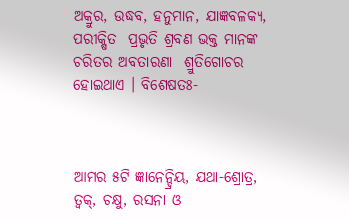ଅକ୍ରୁର, ଉଦ୍ଧବ, ହନୁମାନ, ଯାଜ୍ଞବଳକ୍ୟ, ପରୀକ୍ଷିତ  ପ୍ରଭୃତି ଶ୍ରବଣ ଭକ୍ତ ମାନଙ୍କ ଚରିତର ଅବତାରଣା  ଶ୍ରୁତିଗୋଚର ହୋଇଥାଏ । ବିଶେଷତଃ-



ଆମର ୫ଟି ଜ୍ଞାନେନ୍ଦ୍ରିୟ, ଯଥା-ଶ୍ରୋତ୍ର, ତ୍ୱକ୍, ଚକ୍ଷୁ, ରସନା ଓ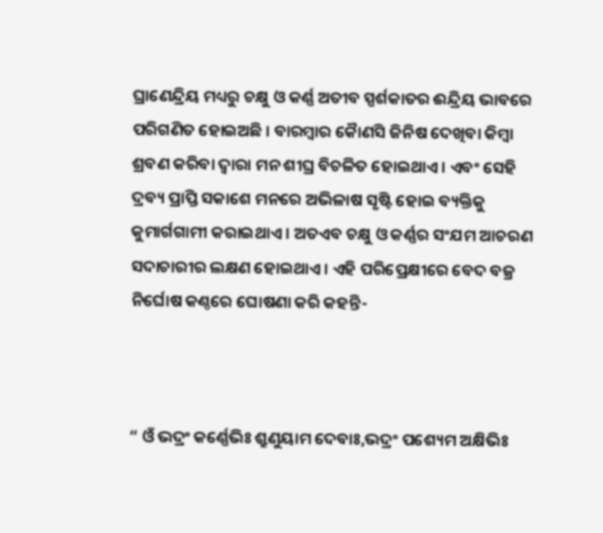ଘ୍ରାଣେନ୍ଦ୍ରିୟ ମଧ୍ୟରୁ ଚକ୍ଷୁ ଓ କର୍ଣ୍ଣ ଅତୀବ ସ୍ପର୍ଶକାତର ଈନ୍ଦ୍ରିୟ ଭାବରେ ପରିଗଣିତ ହୋଇଅଛି । ବାରମ୍ବାର କୈାଣସି ଜିନିଷ ଦେଖିବା କିମ୍ବା ଶ୍ରବଣ କରିବା ଦ୍ୱାରା ମନ ଶୀଘ୍ର ବିଚଳିତ ହୋଇଥାଏ । ଏବଂ ସେହି ଦ୍ରବ୍ୟ ପ୍ରାପ୍ତି ସକାଶେ ମନରେ ଅଭିଳାଷ ସୃଷ୍ଟି ହୋଇ ବ୍ୟକ୍ତିକୁ କୁମାର୍ଗଗାମୀ କରାଇଥାଏ । ଅତଏବ ଚକ୍ଷୁ ଓ କର୍ଣ୍ଣର ସଂଯମ ଆଚରଣ ସଦାଚାରୀର ଲକ୍ଷଣ ହୋଇଥାଏ । ଏହି ପରିପ୍ରେକ୍ଷୀରେ ବେଦ ବଜ୍ର ନିର୍ଘୋଷ କଣ୍ଠରେ ଘୋଷଣା କରି କହନ୍ତି-



“ ଓଁ ଭଦ୍ରଂ କର୍ଣ୍ଣେଭିଃ ଶ୍ରୁଣୁୟାମ ଦେବାଃ,ଭଦ୍ରଂ ପଶ୍ୟେମ ଅକ୍ଷିଭିଃ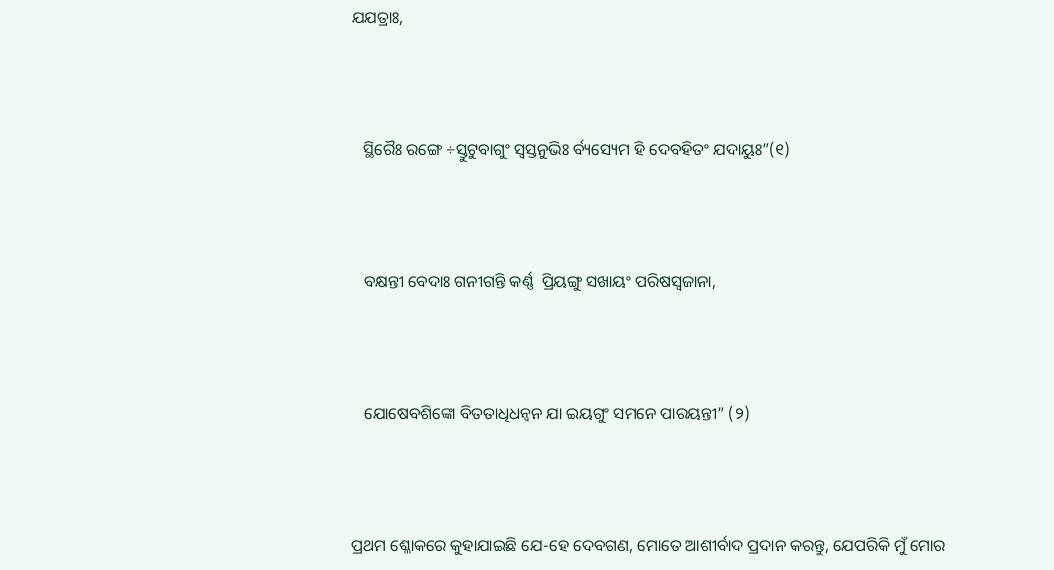ଯଯତ୍ରାଃ,



   ସ୍ଥିରୈଃ ରଙ୍ଗେ ÷ସ୍ତୁଟୁବାଗୁଂ ସ୍ୱସ୍ତନୁଭିଃ ର୍ବ୍ୟସ୍ୟେମ ହି ଦେବହିତଂ ଯଦାୟୁଃ”(୧)



   ବକ୍ଷନ୍ତୀ ବେଦାଃ ଗନୀଗନ୍ତି କର୍ଣ୍ଣ  ପ୍ରିୟଙ୍ଗୁ ସଖାୟଂ ପରିଷସ୍ୱଜାନା,



   ଯୋଷେବଶିଙ୍କୋ ବିତତାଧିଧନ୍ୱନ ଯା ଇୟଗୁଂ ସମନେ ପାରୟନ୍ତୀ” (୨)



ପ୍ରଥମ ଶ୍ଳୋକରେ କୁହାଯାଇଛି ଯେ-ହେ ଦେବଗଣ, ମୋତେ ଆଶୀର୍ବାଦ ପ୍ରଦାନ କରନ୍ତୁ, ଯେପରିକି ମୁଁ ମୋର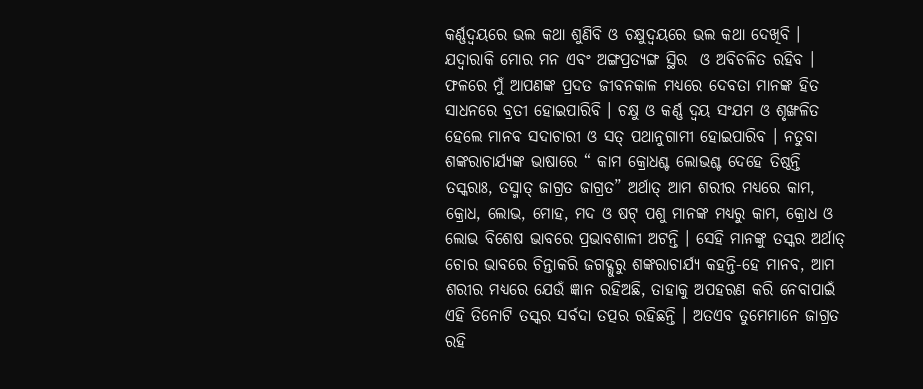କର୍ଣ୍ଣଦ୍ୱୟରେ ଭଲ କଥା ଶୁଣିବି ଓ ଚକ୍ଷୁଦ୍ୱୟରେ ଭଲ କଥା ଦେଖିବି । ଯଦ୍ୱାରାକି ମୋର ମନ ଏବଂ ଅଙ୍ଗପ୍ରତ୍ୟଙ୍ଗ ସ୍ଥିର  ଓ ଅବିଚଳିତ ରହିବ । ଫଳରେ ମୁଁ ଆପଣଙ୍କ ପ୍ରଦତ ଜୀବନକାଳ ମଧ୍ୟରେ ଦେବତା ମାନଙ୍କ ହିତ ସାଧନରେ ବ୍ରତୀ ହୋଇପାରିବି । ଚକ୍ଷୁ ଓ କର୍ଣ୍ଣ ଦ୍ୱୟ ସଂଯମ ଓ ଶୃଙ୍ଖଳିତ ହେଲେ ମାନବ ସଦାଚାରୀ ଓ ସତ୍ ପଥାନୁଗାମୀ ହୋଇପାରିବ । ନତୁବା ଶଙ୍କରାଚାର୍ଯ୍ୟଙ୍କ ଭାଷାରେ “ କାମ କ୍ରୋଧଶ୍ଚ ଲୋଭଶ୍ଚ ଦେହେ ତିଷ୍ଠନ୍ତି ତସ୍କରାଃ, ତସ୍ମାତ୍ ଜାଗ୍ରତ ଜାଗ୍ରତ” ଅର୍ଥାତ୍ ଆମ ଶରୀର ମଧ୍ୟରେ କାମ, କ୍ରୋଧ, ଲୋଭ, ମୋହ, ମଦ ଓ ଷଟ୍ ପଶୁ ମାନଙ୍କ ମଧ୍ୟରୁ କାମ, କ୍ରୋଧ ଓ ଲୋଭ ବିଶେଷ ଭାବରେ ପ୍ରଭାବଶାଳୀ ଅଟନ୍ତି । ସେହି ମାନଙ୍କୁ ତସ୍କର ଅର୍ଥାତ୍ ଚୋର ଭାବରେ ଚିନ୍ତାକରି ଜଗଦ୍ଗୁରୁ ଶଙ୍କରାଚାର୍ଯ୍ୟ କହନ୍ତି-ହେ ମାନବ, ଆମ ଶରୀର ମଧ୍ୟରେ ଯେଉଁ ଜ୍ଞାନ ରହିଅଛି, ତାହାକୁ ଅପହରଣ କରି ନେବାପାଇଁ ଏହି ତିନୋଟି ତସ୍କର ସର୍ବଦା ତତ୍ପର ରହିଛନ୍ତି । ଅତଏବ ତୁମେମାନେ ଜାଗ୍ରତ ରହି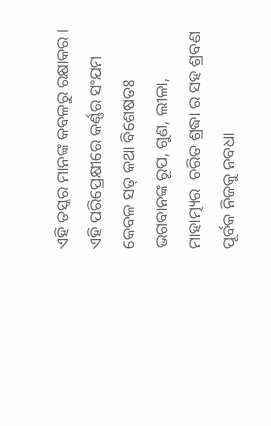ଏହି ତସ୍କର ମାନଙ୍କ କବଳରୁ ରକ୍ଷାକର । ଏହି ପରିପ୍ରେକ୍ଷୀରେ କର୍ଣ୍ଣର ସଂଯମ କେବଳ ସତ୍ କଥା ବିଶେଷତଃ ଭଗବାନଙ୍କ ରୂପ, ଗୁଣ, ଲୀଳା, ମାହାତ୍ମ୍ୟର  ଚରିତ ଶ୍ରଦ୍ଧା ର ସହ ଶ୍ରବଣ ପୂର୍ବକ ନିଜକୁ ନବଧା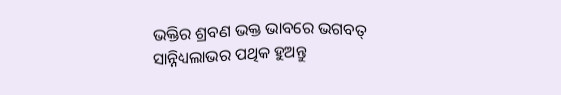ଭକ୍ତିର ଶ୍ରବଣ ଭକ୍ତ ଭାବରେ ଭଗବତ୍ ସାନ୍ନିଧ୍ୟଲାଭର ପଥିକ ହୁଅନ୍ତୁ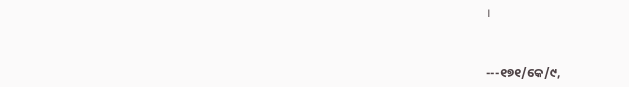।



---୧୭୧/କେ/୯,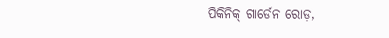ପିକିନିକ୍ ଗାର୍ଡେନ ରୋଡ଼,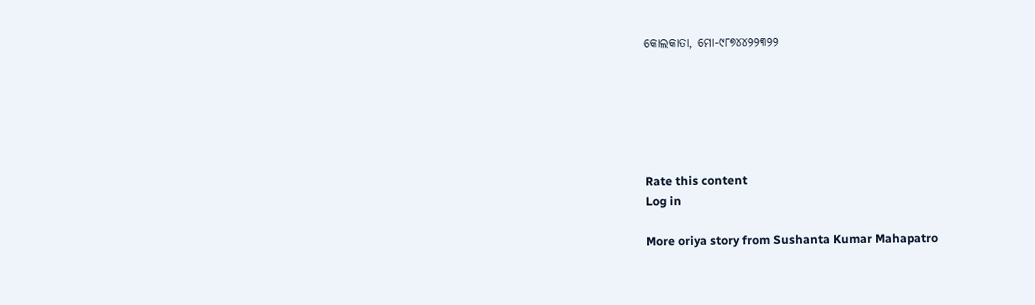କୋଲକାତା, ମୋ-୯୮୭୪୪୨୨୩୨୨






Rate this content
Log in

More oriya story from Sushanta Kumar Mahapatro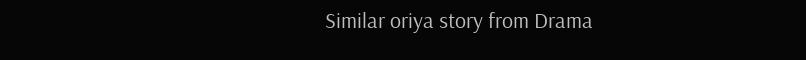Similar oriya story from Drama